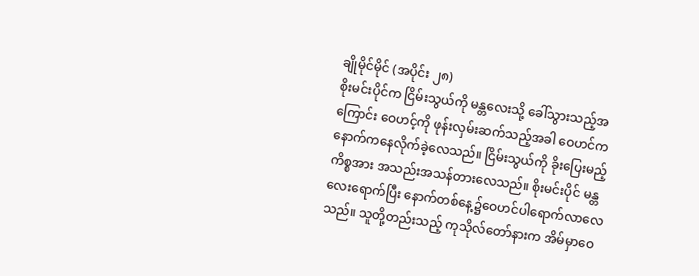ချိုမိုင်မိုင် (အပိုင်း ၂၈)
စိုးမင်းပိုင်က ငြိမ်းသွယ်ကို မန္တလေးသို့ ခေါ်သွားသည့်အကြောင်း ဝေဟင့်ကို ဖုန်းလှမ်းဆက်သည့်အခါ ဝေဟင်က နောက်ကနေလိုက်ခဲ့လေသည်။ ငြိမ်းသွယ်ကို ခိုးပြေးမည့်ကိစ္စအား အသည်းအသန်တားလေသည်။ စိုးမင်းပိုင် မန္တလေးရောက်ပြီး နောက်တစ်နေ့၌ဝေဟင်ပါရောက်လာလေသည်။ သူတို့တည်းသည့် ကုသိုလ်တော်နားက အိမ်မှာဝေ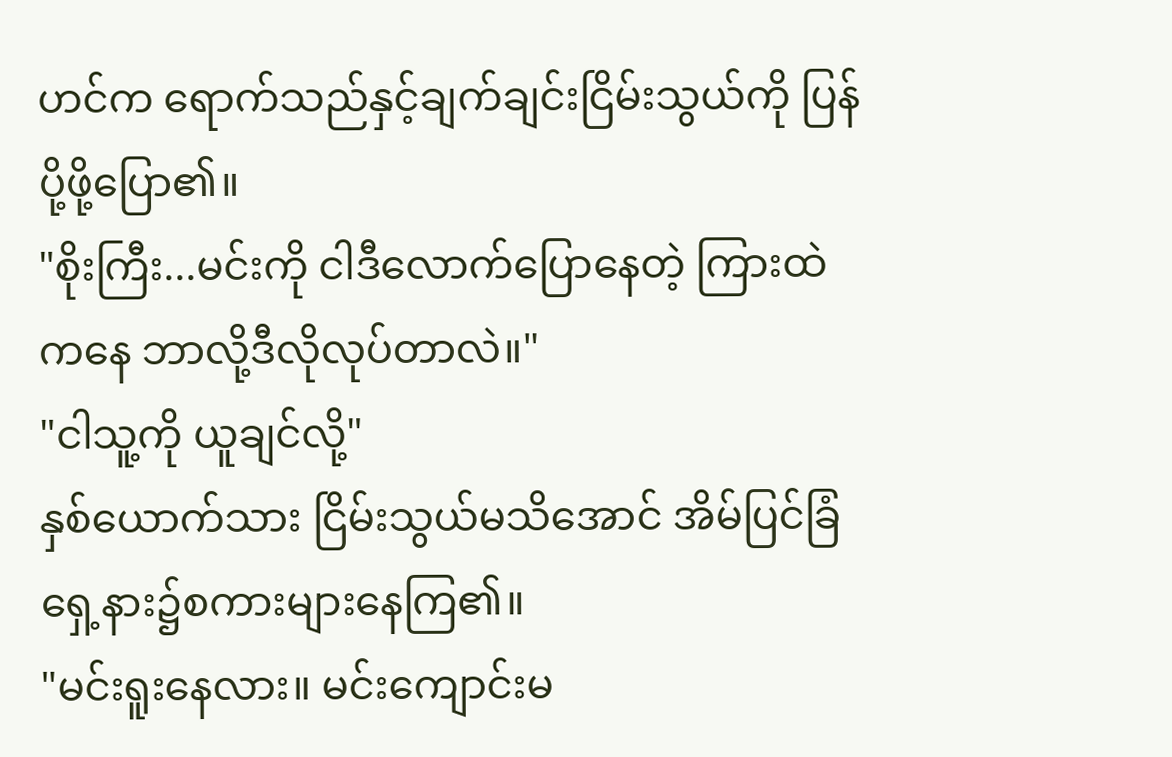ဟင်က ရောက်သည်နှင့်ချက်ချင်းငြိမ်းသွယ်ကို ပြန်ပို့ဖို့ပြော၏။
"စိုးကြီး...မင်းကို ငါဒီလောက်ပြောနေတဲ့ ကြားထဲကနေ ဘာလို့ဒီလိုလုပ်တာလဲ။"
"ငါသူ့ကို ယူချင်လို့"
နှစ်ယောက်သား ငြိမ်းသွယ်မသိအောင် အိမ်ပြင်ခြံရှေ့နား၌စကားများနေကြ၏။
"မင်းရူးနေလား။ မင်းကျောင်းမ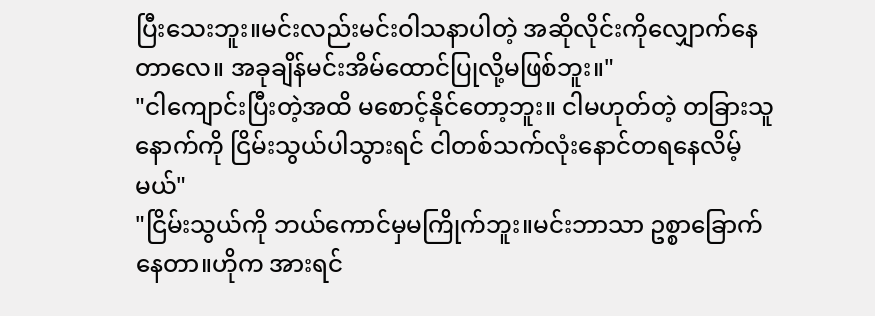ပြီးသေးဘူး။မင်းလည်းမင်းဝါသနာပါတဲ့ အဆိုလိုင်းကိုလျှောက်နေတာလေ။ အခုချိန်မင်းအိမ်ထောင်ပြုလို့မဖြစ်ဘူး။"
"ငါကျောင်းပြီးတဲ့အထိ မစောင့်နိုင်တော့ဘူး။ ငါမဟုတ်တဲ့ တခြားသူနောက်ကို ငြိမ်းသွယ်ပါသွားရင် ငါတစ်သက်လုံးနောင်တရနေလိမ့်မယ်"
"ငြိမ်းသွယ်ကို ဘယ်ကောင်မှမကြိုက်ဘူး။မင်းဘာသာ ဥစ္စာခြောက်နေတာ။ဟိုက အားရင်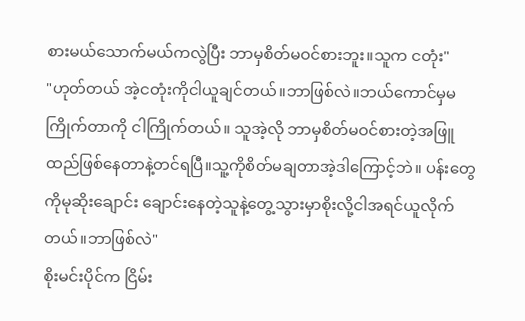စားမယ်သောက်မယ်ကလွဲပြီး ဘာမှစိတ်မဝင်စားဘူး။သူက ငတုံး"
"ဟုတ်တယ် အဲ့ငတုံးကိုငါယူချင်တယ်။ဘာဖြစ်လဲ။ဘယ်ကောင်မှမကြိုက်တာကို ငါကြိုက်တယ်။ သူအဲ့လို ဘာမှစိတ်မဝင်စားတဲ့အဖြူထည်ဖြစ်နေတာနဲ့တင်ရပြီ။သူ့ကိုစိတ်မချတာအဲ့ဒါကြောင့်ဘဲ။ ပန်းတွေကိုမုဆိုးချောင်း ချောင်းနေတဲ့သူနဲ့တွေ့သွားမှာစိုးလို့ငါအရင်ယူလိုက်တယ်။ဘာဖြစ်လဲ"
စိုးမင်းပိုင်က ငြိမ်း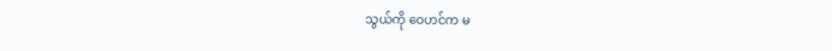သွယ်ကို ဝေဟင်က မ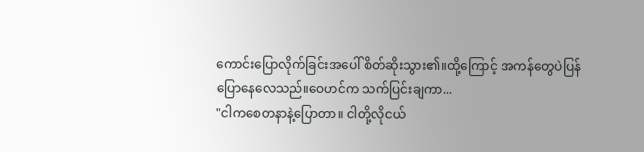ကောင်းပြောလိုက်ခြင်းအပေါ် စိတ်ဆိုးသွား၏။ထို့ကြောင့် အကန်တွေပဲပြန်ပြောနေလေသည်။ဝေဟင်က သက်ပြင်းချကာ...
"ငါကစေတနာနဲ့ပြောတာ။ ငါတို့လိုငယ်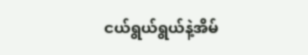ငယ်ရွယ်ရွယ်နဲ့အိမ်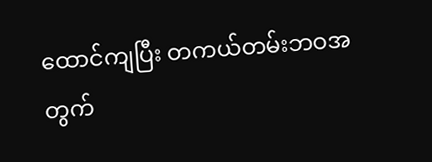ထောင်ကျပြီး တကယ်တမ်းဘဝအတွက်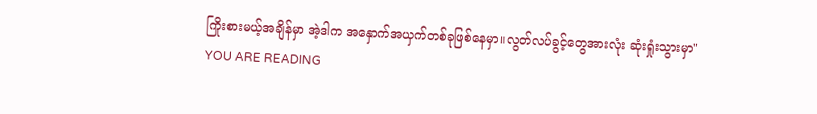ကြိုးစားမယ့်အချိန်မှာ အဲ့ဒါက အနှောက်အယှက်တစ်ခုဖြစ်နေမှာ။လွတ်လပ်ခွင့်တွေအားလုံး ဆုံးရှုံးသွားမှာ"
YOU ARE READING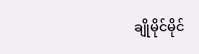ချိုမိုင်မိုင်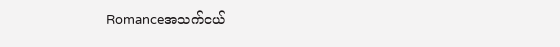Romanceအသက်ငယ်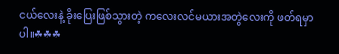ငယ်လေးနဲ့ ခိုးပြေးဖြစ်သွားတဲ့ ကလေးလင်မယားအတွဲလေးကို ဖတ်ရမှာပါ။☘☘☘